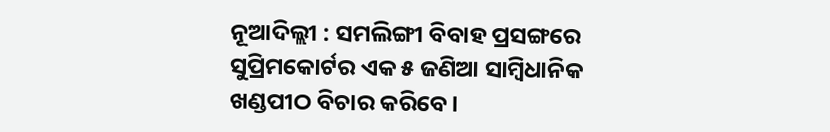ନୂଆଦିଲ୍ଲୀ : ସମଲିଙ୍ଗୀ ବିବାହ ପ୍ରସଙ୍ଗରେ ସୁପ୍ରିମକୋର୍ଟର ଏକ ୫ ଜଣିଆ ସାମ୍ବିଧାନିକ ଖଣ୍ଡପୀଠ ବିଚାର କରିବେ।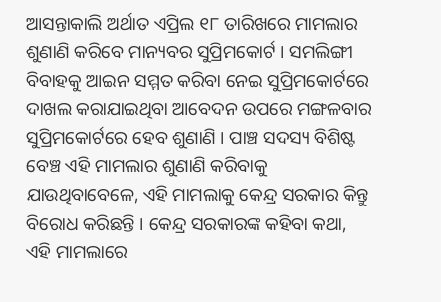ଆସନ୍ତାକାଲି ଅର୍ଥାତ ଏପ୍ରିଲ ୧୮ ତାରିଖରେ ମାମଲାର ଶୁଣାଣି କରିବେ ମାନ୍ୟବର ସୁପ୍ରିମକୋର୍ଟ । ସମଲିଙ୍ଗୀ ବିବାହକୁ ଆଇନ ସମ୍ମତ କରିବା ନେଇ ସୁପ୍ରିମକୋର୍ଟରେ ଦାଖଲ କରାଯାଇଥିବା ଆବେଦନ ଉପରେ ମଙ୍ଗଳବାର ସୁପ୍ରିମକୋର୍ଟରେ ହେବ ଶୁଣାଣି । ପାଞ୍ଚ ସଦସ୍ୟ ବିଶିଷ୍ଟ ବେଞ୍ଚ ଏହି ମାମଲାର ଶୁଣାଣି କରିବାକୁ ଯାଉଥିବାବେଳେ, ଏହି ମାମଲାକୁ କେନ୍ଦ୍ର ସରକାର କିନ୍ତୁ ବିରୋଧ କରିଛନ୍ତି । କେନ୍ଦ୍ର ସରକାରଙ୍କ କହିବା କଥା, ଏହି ମାମଲାରେ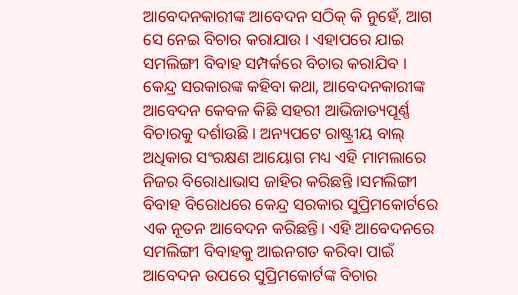ଆବେଦନକାରୀଙ୍କ ଆବେଦନ ସଠିକ୍ କି ନୁହେଁ, ଆଗ ସେ ନେଇ ବିଚାର କରାଯାଉ । ଏହାପରେ ଯାଇ ସମଲିଙ୍ଗୀ ବିବାହ ସମ୍ପର୍କରେ ବିଚାର କରାଯିବ ।
କେନ୍ଦ୍ର ସରକାରଙ୍କ କହିବା କଥା, ଆବେଦନକାରୀଙ୍କ ଆବେଦନ କେବଳ କିଛି ସହରୀ ଆଭିଜାତ୍ୟପୂର୍ଣ୍ଣ ବିଚାରକୁ ଦର୍ଶାଉଛି । ଅନ୍ୟପଟେ ରାଷ୍ଟ୍ରୀୟ ବାଲ୍ ଅଧିକାର ସଂରକ୍ଷଣ ଆୟୋଗ ମଧ୍ୟ ଏହି ମାମଲାରେ ନିଜର ବିରୋଧାଭାସ ଜାହିର କରିଛନ୍ତି ।ସମଲିଙ୍ଗୀ ବିବାହ ବିରୋଧରେ କେନ୍ଦ୍ର ସରକାର ସୁପ୍ରିମକୋର୍ଟରେ ଏକ ନୂତନ ଆବେଦନ କରିଛନ୍ତି। ଏହି ଆବେଦନରେ ସମଲିଙ୍ଗୀ ବିବାହକୁ ଆଇନଗତ କରିବା ପାଇଁ ଆବେଦନ ଉପରେ ସୁପ୍ରିମକୋର୍ଟଙ୍କ ବିଚାର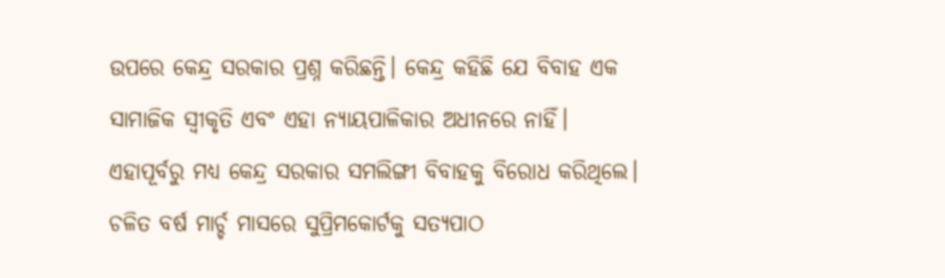ଉପରେ କେନ୍ଦ୍ର ସରକାର ପ୍ରଶ୍ନ କରିଛନ୍ତି। କେନ୍ଦ୍ର କହିଛି ଯେ ବିବାହ ଏକ ସାମାଜିକ ସ୍ୱୀକୃତି ଏବଂ ଏହା ନ୍ୟାୟପାଳିକାର ଅଧୀନରେ ନାହିଁ।
ଏହାପୂର୍ବରୁ ମଧ୍ୟ କେନ୍ଦ୍ର ସରକାର ସମଲିଙ୍ଗୀ ବିବାହକୁ ବିରୋଧ କରିଥିଲେ। ଚଳିତ ବର୍ଷ ମାର୍ଚ୍ଚ ମାସରେ ସୁପ୍ରିମକୋର୍ଟକୁ ସତ୍ୟପାଠ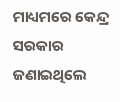ମାଧ୍ୟମରେ କେନ୍ଦ୍ର ସରକାର ଜଣାଇଥିଲେ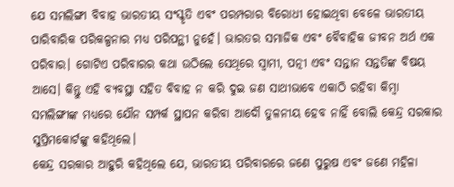ଯେ ସମଲିଙ୍ଗୀ ବିବାହ ଭାରତୀୟ ସଂସ୍କୃତି ଏବଂ ପରମ୍ପରାର ବିରୋଧୀ ହୋଇଥିବା ବେଳେ ଭାରତୀୟ ପାରିବାରିକ ପରିକଳ୍ପନାର ମଧ୍ୟ ପରିପନ୍ଥୀ ନୁହେଁ। ଭାରତର ସମାଜିକ ଏବଂ ବୈବାହିକ ଜୀବନ ଅର୍ଥ ଏକ ପରିବାର। ଗୋଟିଏ ପରିବାରର କଥା ଉଠିଲେ ସେଥିରେ ସ୍ବାମୀ, ପତ୍ନୀ ଏବଂ ସନ୍ତାନ ସନ୍ତତିଙ୍କ ବିଷୟ ଆସେ। କିନ୍ତୁ ଏହି ବ୍ୟବସ୍ଥା ସହିତ ବିବାହ ନ କରି ଦୁଇ ଜଣ ସାଥୀଭାବେ ଏକାଠି ରହିବା କିମ୍ବା ସମଲିଙ୍ଗୀଙ୍କ ମଧ୍ୟରେ ଯୌନ ସମ୍ପର୍କ ସ୍ଥାପନ କରିବା ଆଦୌ ତୁଳନୀୟ ହେବ ନାହିଁ ବୋଲି କେନ୍ଦ୍ର ସରକାର ସୁପ୍ରିମକୋର୍ଟଙ୍କୁ କହିଥିଲେ।
କେନ୍ଦ୍ର ସରକାର ଆହୁରି କହିଥିଲେ ଯେ, ଭାରତୀୟ ପରିବାରରେ ଜଣେ ପୁରୁଷ ଏବଂ ଜଣେ ମହିଳା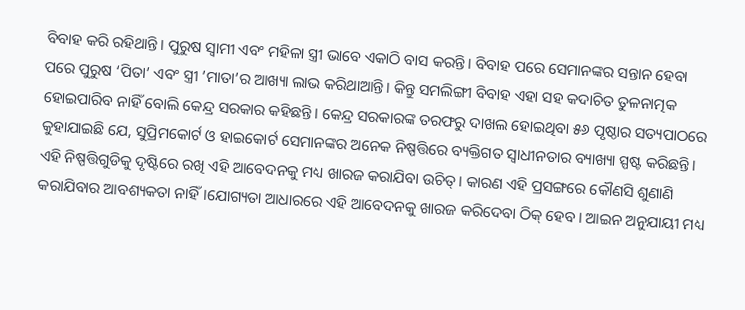ବିବାହ କରି ରହିଥାନ୍ତି। ପୁରୁଷ ସ୍ୱାମୀ ଏବଂ ମହିଳା ସ୍ତ୍ରୀ ଭାବେ ଏକାଠି ବାସ କରନ୍ତି। ବିବାହ ପରେ ସେମାନଙ୍କର ସନ୍ତାନ ହେବା ପରେ ପୁରୁଷ ‘ପିତା’ ଏବଂ ସ୍ତ୍ରୀ ’ମାତା’ର ଆଖ୍ୟା ଲାଭ କରିଥାଆନ୍ତି। କିନ୍ତୁ ସମଲିଙ୍ଗୀ ବିବାହ ଏହା ସହ କଦାଚିତ ତୁଳନାତ୍ମକ ହୋଇପାରିବ ନାହିଁ ବୋଲି କେନ୍ଦ୍ର ସରକାର କହିଛନ୍ତି। କେନ୍ଦ୍ର ସରକାରଙ୍କ ତରଫରୁ ଦାଖଲ ହୋଇଥିବା ୫୬ ପୃଷ୍ଠାର ସତ୍ୟପାଠରେ କୁହାଯାଇଛି ଯେ, ସୁପ୍ରିମକୋର୍ଟ ଓ ହାଇକୋର୍ଟ ସେମାନଙ୍କର ଅନେକ ନିଷ୍ପତ୍ତିରେ ବ୍ୟକ୍ତିଗତ ସ୍ୱାଧୀନତାର ବ୍ୟାଖ୍ୟା ସ୍ପଷ୍ଟ କରିଛନ୍ତି। ଏହି ନିଷ୍ପତ୍ତିଗୁଡିକୁ ଦୃଷ୍ଟିରେ ରଖି ଏହି ଆବେଦନକୁ ମଧ୍ୟ ଖାରଜ କରାଯିବା ଉଚିତ୍। କାରଣ ଏହି ପ୍ରସଙ୍ଗରେ କୌଣସି ଶୁଣାଣି କରାଯିବାର ଆବଶ୍ୟକତା ନାହିଁ।ଯୋଗ୍ୟତା ଆଧାରରେ ଏହି ଆବେଦନକୁ ଖାରଜ କରିଦେବା ଠିକ୍ ହେବ। ଆଇନ ଅନୁଯାୟୀ ମଧ୍ୟ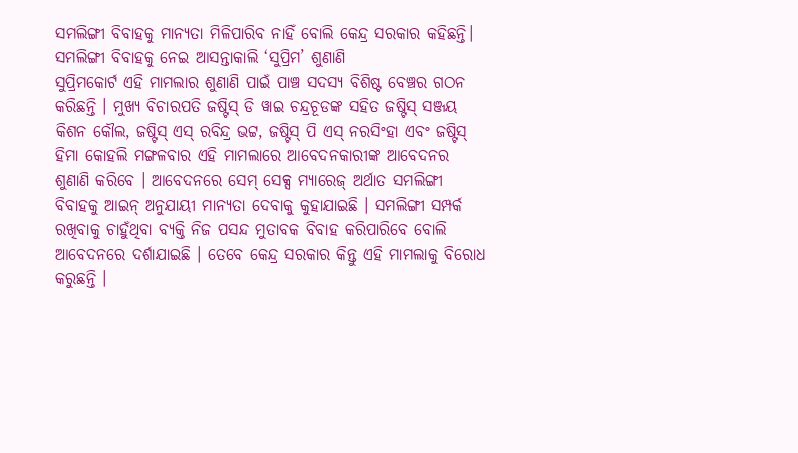ସମଲିଙ୍ଗୀ ବିବାହକୁ ମାନ୍ୟତା ମିଳିପାରିବ ନାହିଁ ବୋଲି କେନ୍ଦ୍ର ସରକାର କହିଛନ୍ତି।
ସମଲିଙ୍ଗୀ ବିବାହକୁ ନେଇ ଆସନ୍ତାକାଲି ‘ସୁପ୍ରିମ’ ଶୁଣାଣି
ସୁପ୍ରିମକୋର୍ଟ ଏହି ମାମଲାର ଶୁଣାଣି ପାଇଁ ପାଞ୍ଚ ସଦସ୍ୟ ବିଶିଷ୍ଟ ବେଞ୍ଚର ଗଠନ କରିଛନ୍ତି । ମୁଖ୍ୟ ବିଚାରପତି ଜଷ୍ଟିସ୍ ଡି ୱାଇ ଚନ୍ଦ୍ରଚୂଡଙ୍କ ସହିତ ଜଷ୍ଟିସ୍ ସଞ୍ଜୟ କିଶନ କୌଲ, ଜଷ୍ଟିସ୍ ଏସ୍ ରବିନ୍ଦ୍ର ଭଟ୍ଟ, ଜଷ୍ଟିସ୍ ପି ଏସ୍ ନରସିଂହା ଏବଂ ଜଷ୍ଟିସ୍ ହିମା କୋହଲି ମଙ୍ଗଳବାର ଏହି ମାମଲାରେ ଆବେଦନକାରୀଙ୍କ ଆବେଦନର ଶୁଣାଣି କରିବେ । ଆବେଦନରେ ସେମ୍ ସେକ୍ସ ମ୍ୟାରେଜ୍ ଅର୍ଥାତ ସମଲିଙ୍ଗୀ ବିବାହକୁ ଆଇନ୍ ଅନୁଯାୟୀ ମାନ୍ୟତା ଦେବାକୁ କୁହାଯାଇଛି । ସମଲିଙ୍ଗୀ ସମ୍ପର୍କ ରଖିବାକୁ ଚାହୁଁଥିବା ବ୍ୟକ୍ତି ନିଜ ପସନ୍ଦ ମୁତାବକ ବିବାହ କରିପାରିବେ ବୋଲି ଆବେଦନରେ ଦର୍ଶାଯାଇଛି । ତେବେ କେନ୍ଦ୍ର ସରକାର କିନ୍ତୁ ଏହି ମାମଲାକୁ ବିରୋଧ କରୁଛନ୍ତି ।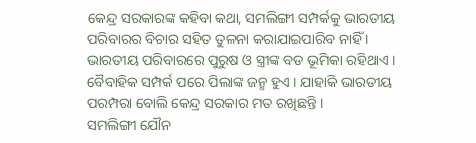କେନ୍ଦ୍ର ସରକାରଙ୍କ କହିବା କଥା, ସମଲିଙ୍ଗୀ ସମ୍ପର୍କକୁ ଭାରତୀୟ ପରିବାରର ବିଚାର ସହିତ ତୁଳନା କରାଯାଇପାରିବ ନାହିଁ । ଭାରତୀୟ ପରିବାରରେ ପୁରୁଷ ଓ ସ୍ତ୍ରୀଙ୍କ ବଡ ଭୂମିକା ରହିଥାଏ । ବୈବାହିକ ସମ୍ପର୍କ ପରେ ପିଲାଙ୍କ ଜନ୍ମ ହୁଏ । ଯାହାକି ଭାରତୀୟ ପରମ୍ପରା ବୋଲି କେନ୍ଦ୍ର ସରକାର ମତ ରଖିଛନ୍ତି ।
ସମଲିଙ୍ଗୀ ଯୌନ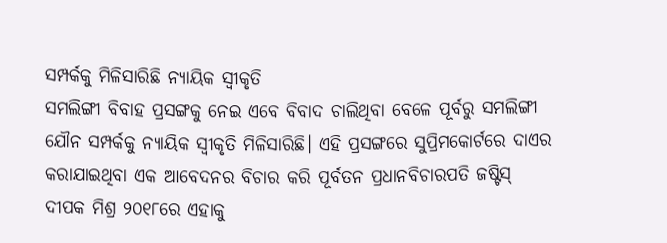ସମ୍ପର୍କକୁ ମିଳିସାରିଛି ନ୍ୟାୟିକ ସ୍ବୀକୃତି
ସମଲିଙ୍ଗୀ ବିବାହ ପ୍ରସଙ୍ଗକୁ ନେଇ ଏବେ ବିବାଦ ଚାଲିଥିବା ବେଳେ ପୂର୍ବରୁ ସମଲିଙ୍ଗୀ ଯୌନ ସମ୍ପର୍କକୁ ନ୍ୟାୟିକ ସ୍ବୀକୃତି ମିଳିସାରିଛି। ଏହି ପ୍ରସଙ୍ଗରେ ସୁପ୍ରିମକୋର୍ଟରେ ଦାଏର କରାଯାଇଥିବା ଏକ ଆବେଦନର ବିଚାର କରି ପୂର୍ବତନ ପ୍ରଧାନବିଚାରପତି ଜଷ୍ଟିସ୍ ଦୀପକ ମିଶ୍ର ୨୦୧୮ରେ ଏହାକୁ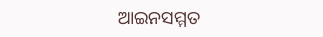ଆଇନସମ୍ମତ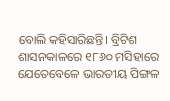ବୋଲି କହିସାରିଛନ୍ତି। ବ୍ରିଟିଶ ଶାସନକାଳରେ ୧୮୬୦ ମସିହାରେ ଯେତେବେଳେ ଭାରତୀୟ ପିଙ୍ଗଳ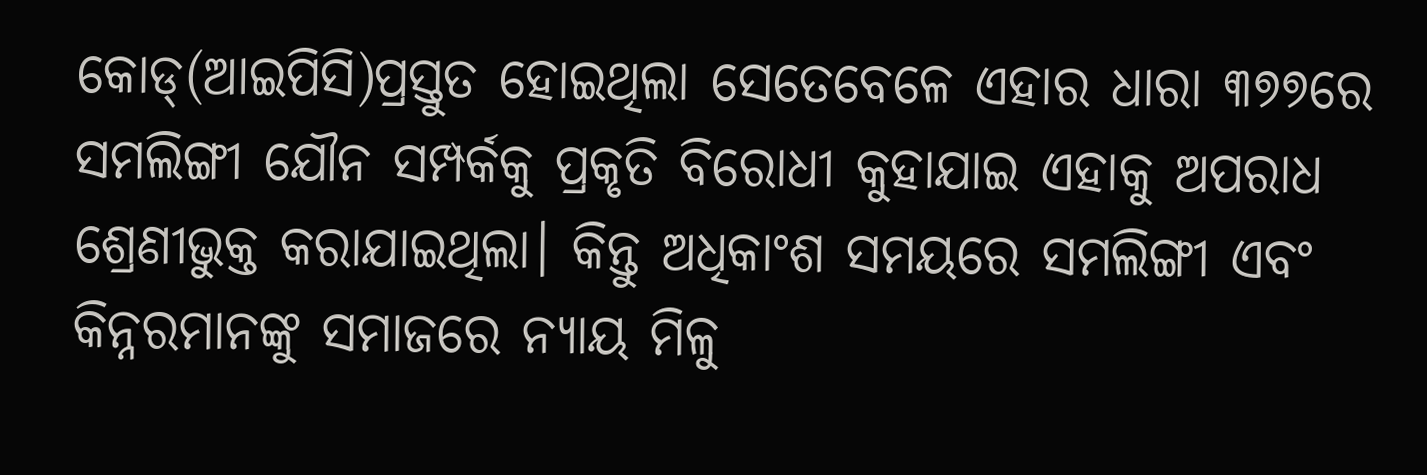କୋଡ୍(ଆଇପିସି)ପ୍ରସ୍ତୁତ ହୋଇଥିଲା ସେତେବେଳେ ଏହାର ଧାରା ୩୭୭ରେ ସମଲିଙ୍ଗୀ ଯୌନ ସମ୍ପର୍କକୁ ପ୍ରକୃତି ବିରୋଧୀ କୁହାଯାଇ ଏହାକୁ ଅପରାଧ ଶ୍ରେଣୀଭୁକ୍ତ କରାଯାଇଥିଲା। କିନ୍ତୁ ଅଧିକାଂଶ ସମୟରେ ସମଲିଙ୍ଗୀ ଏବଂ କିନ୍ନରମାନଙ୍କୁ ସମାଜରେ ନ୍ୟାୟ ମିଳୁ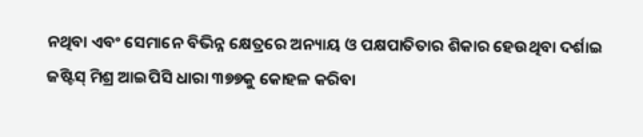ନଥିବା ଏବଂ ସେମାନେ ବିଭିନ୍ନ କ୍ଷେତ୍ରରେ ଅନ୍ୟାୟ ଓ ପକ୍ଷପାତିତାର ଶିକାର ହେଉଥିବା ଦର୍ଶାଇ ଜଷ୍ଟିସ୍ ମିଶ୍ର ଆଇପିସି ଧାରା ୩୭୭କୁ କୋହଳ କରିବା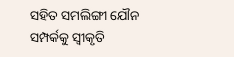ସହିତ ସମଲିଙ୍ଗୀ ଯୌନ ସମ୍ପର୍କକୁ ସ୍ବୀକୃତି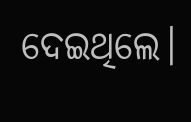ଦେଇଥିଲେ।